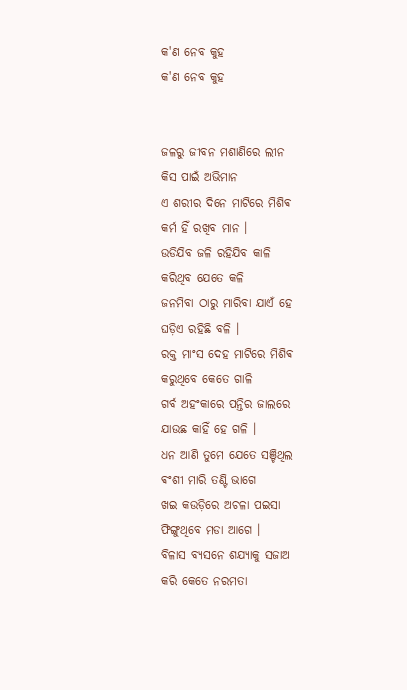କ'ଣ ନେବ କୁହ
କ'ଣ ନେବ କୁହ


ଜଳରୁ ଜୀବନ ମଶାଣିରେ ଲୀନ
କିସ ପାଇଁ ଅଭିମାନ
ଏ ଶରୀର ଦିନେ ମାଟିରେ ମିଶିଵ
କର୍ମ ହିଁ ରଖିବ ମାନ ।
ଉଡିଯିବ ଜଳି ରହିଯିବ କାଳି
କରିଥିବ ଯେତେ କଳି
ଜନମିବା ଠାରୁ ମାରିବା ଯାଏଁ ହେ
ଘଡ଼ିଏ ରହିଛି ବଳି ।
ରକ୍ତ ମାଂସ ଦେହ ମାଟିରେ ମିଶିଵ
କରୁଥିବେ କେତେ ଗାଳି
ଗର୍ବ ଅହଂକାରେ ପନ୍ତିର ଜାଲରେ
ଯାଉଛ କାହିଁ ହେ ଗଳି ।
ଧନ ଆଣି ତୁମେ ଯେତେ ସଞ୍ଚିଥିଲ
ଵଂଶୀ ମାରି ତଣ୍ଟି ଭାଗେ
ଖଇ କଉଡ଼ିରେ ଅଚଳା ପଇସା
ଫିଙ୍ଗୁଥିବେ ମଡା ଆଗେ ।
ବିଳାସ ବ୍ୟସନେ ଶଯ୍ୟାକୁ ସଜାଅ
କରି କେତେ ନରମତା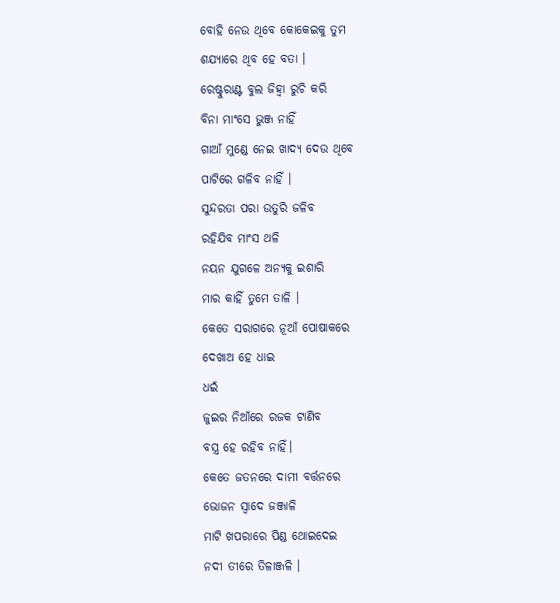ବୋହି ନେଉ ଥିବେ କୋକେଇକୁ ତୁମ
ଶଯ୍ୟାରେ ଥିବ ହେ ବତା ।
ରେଷ୍ଟୁରାଣ୍ଟ ବୁଲ ଜିହ୍ଵା ରୁଚି କରି
ବିନା ମାଂସେ ଭୁଞ୍ଜ ନାହିଁ
ଗାଆଁ ମୁଣ୍ଡେ ନେଇ ଖାଦ୍ୟ ଦେଉ ଥିବେ
ପାଟିରେ ଗଳିବ ନାହିଁ ।
ସୁନ୍ଦରତା ପରା ଉତୁରି ଜଳିବ
ରହିଯିବ ମାଂସ ଥଳି
ନୟନ ଯୁଗଳେ ଅନ୍ୟକୁ ଇଶାରି
ମାର କାହିଁ ତୁମେ ତାଳି ।
କେତେ ସରାଗରେ ନୂଆଁ ପୋଷାକରେ
ଦେଖାଅ ହେ ଧାଇ
ଧଇଁ
ଜୁଇର ନିଆଁରେ ରଜକ ଟାଣିବ
ବସ୍ତ୍ର ହେ ରହିବ ନାହିଁ।
କେତେ ଜତନରେ ଦାମୀ ବର୍ତ୍ତନରେ
ଭୋଜନ ସ୍ୱାଦେ ଜଞ୍ଜାଳି
ମାଟି ଖପରାରେ ପିଣ୍ଡ ଥୋଇଦେଇ
ନଦୀ ତୀରେ ତିଳାଞ୍ଜଳି ।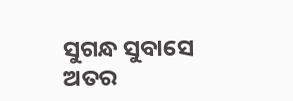ସୁଗନ୍ଧ ସୁବାସେ ଅତର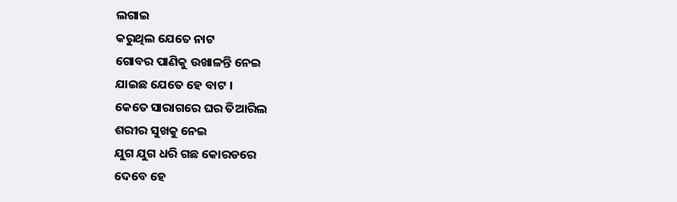ଲଗାଇ
କରୁଥିଲ ଯେତେ ନାଟ
ଗୋବର ପାଣିକୁ ଉଖାଳନ୍ତି ନେଇ
ଯାଇଛ ଯେତେ ହେ ବାଟ ।
କେତେ ସାରାଗରେ ଘର ତିଆରିଲ
ଶରୀର ସୁଖକୁ ନେଇ
ଯୁଗ ଯୁଗ ଧରି ଗଛ କୋରଡରେ
ଦେବେ ହେ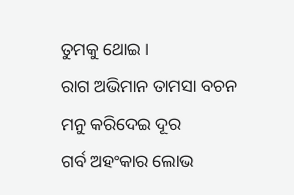ତୁମକୁ ଥୋଇ ।
ରାଗ ଅଭିମାନ ତାମସା ବଚନ
ମନୁ କରିଦେଇ ଦୂର
ଗର୍ବ ଅହଂକାର ଲୋଭ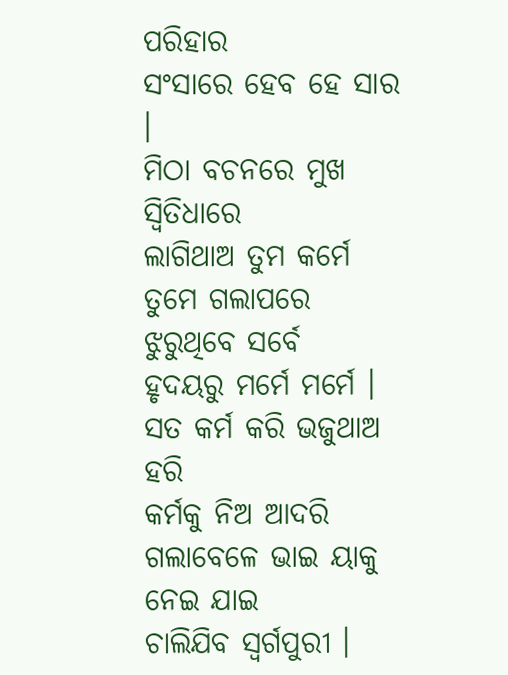ପରିହାର
ସଂସାରେ ହେବ ହେ ସାର ।
ମିଠା ବଚନରେ ମୁଖ ସ୍ୱିତିଧାରେ
ଲାଗିଥାଅ ତୁମ କର୍ମେ
ତୁମେ ଗଲାପରେ ଝୁରୁଥିବେ ସର୍ବେ
ହୃଦୟରୁ ମର୍ମେ ମର୍ମେ ।
ସତ କର୍ମ କରି ଭଜୁଥାଅ ହରି
କର୍ମକୁ ନିଅ ଆଦରି
ଗଲାବେଳେ ଭାଇ ୟାକୁ ନେଇ ଯାଇ
ଚାଲିଯିବ ସ୍ୱର୍ଗପୁରୀ ।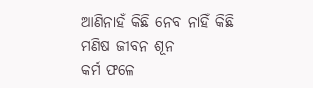ଆଣିନାହଁ କିଛି ନେବ ନାହିଁ କିଛି
ମଣିଷ ଜୀବନ ଶୂନ
କର୍ମ ଫଳେ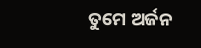ତୁମେ ଅର୍ଜନ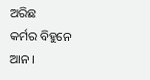ଅରିଛ
କର୍ମର ବିହୁନେ ଆନ ।